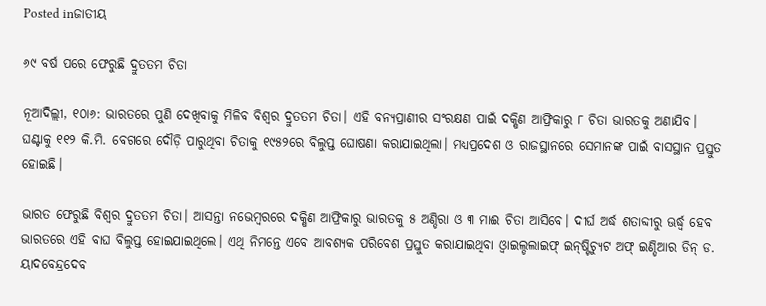Posted inଜାତୀୟ

୬୯ ବର୍ଷ ପରେ ଫେରୁଛି ଦ୍ରୁତତମ ଚିତା

ନୂଆଦିଲ୍ଲୀ, ୧୦ା୬: ଭାରତରେ ପୁଣି ଦେଖିବାକୁ ମିଳିବ ବିଶ୍ୱର ଦ୍ରୁତତମ ଚିତା। ଏହି ବନ୍ୟପ୍ରାଣୀର ସଂରକ୍ଷଣ ପାଇଁ ଦକ୍ଷିଣ ଆଫ୍ରିକାରୁ ୮ ଚିତା ଭାରତକୁ ଅଣାଯିବ। ଘଣ୍ଟାକୁ ୧୧୨ କି.ମି. ବେଗରେ ଦୌଡ଼ି ପାରୁଥିବା ଚିତାକୁ ୧୯୫୨ରେ ବିଲୁପ୍ତ ଘୋଷଣା କରାଯାଇଥିଲା। ମଧ୍ୟପ୍ରଦେଶ ଓ ରାଜସ୍ଥାନରେ ସେମାନଙ୍କ ପାଇଁ ବାସସ୍ଥାନ ପ୍ରସ୍ତୁତ ହୋଇଛି।

ଭାରତ ଫେରୁଛି ବିଶ୍ୱର ଦ୍ରୁତତମ ଚିତା। ଆସନ୍ତା ନଭେମ୍ବରରେ ଦକ୍ଷିଣ ଆଫ୍ରିକାରୁ ଭାରତକୁ ୫ ଅଣ୍ଡିରା ଓ ୩ ମାଈ ଚିତା ଆସିବେ। ଦୀର୍ଘ ଅର୍ଦ୍ଧ ଶତାବ୍ଦୀରୁ ଊର୍ଦ୍ଧ୍ୱ ହେବ ଭାରତରେ ଏହି ବାଘ ବିଲୁପ୍ତ ହୋଇଯାଇଥିଲେ। ଏଥି ନିମନ୍ତେ ଏବେ ଆବଶ୍ୟକ ପରିବେଶ ପ୍ରସ୍ତୁତ କରାଯାଇଥିବା ଓ୍ବାଇଲ୍ଡଲାଇଫ୍‌ ଇନ୍‌ଷ୍ଟିଚ୍ୟୁଟ ଅଫ୍‌ ଇଣ୍ଡିଆର ଡିନ୍‌ ଡ. ୟାଦବେନ୍ଦ୍ରଦେବ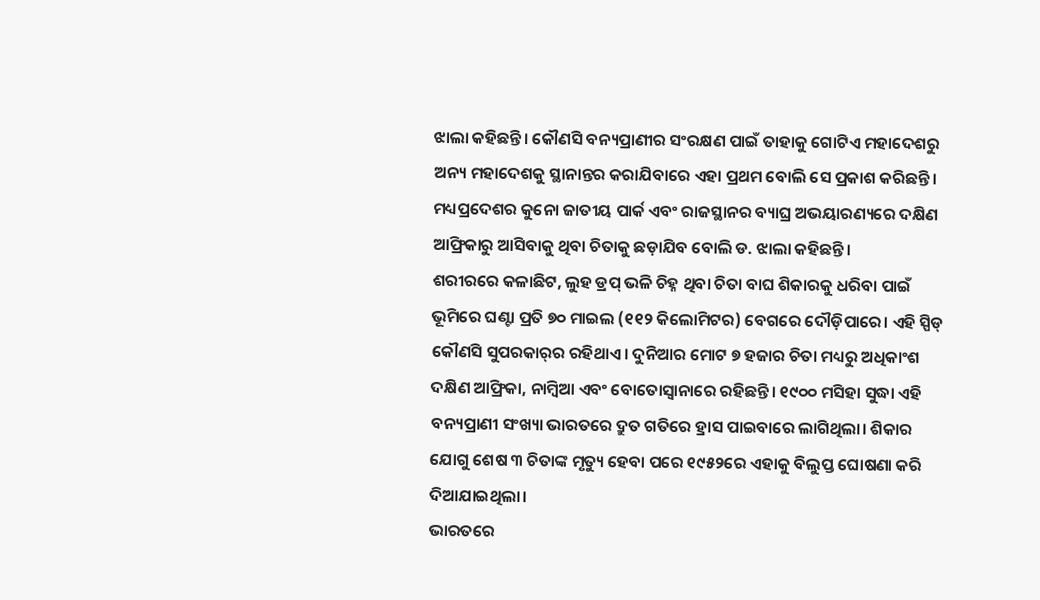ଝାଲା କହିଛନ୍ତି। କୌଣସି ବନ୍ୟପ୍ରାଣୀର ସଂରକ୍ଷଣ ପାଇଁ ତାହାକୁ ଗୋଟିଏ ମହାଦେଶରୁ ଅନ୍ୟ ମହାଦେଶକୁ ସ୍ଥାନାନ୍ତର କରାଯିବାରେ ଏହା ପ୍ରଥମ ବୋଲି ସେ ପ୍ରକାଶ କରିଛନ୍ତି। ମଧ୍ୟପ୍ରଦେଶର କୁନୋ ଜାତୀୟ ପାର୍କ ଏବଂ ରାଜସ୍ଥାନର ବ୍ୟାଘ୍ର ଅଭୟାରଣ୍ୟରେ ଦକ୍ଷିଣ ଆଫ୍ରିକାରୁ ଆସିବାକୁ ଥିବା ଚିତାକୁ ଛଡ଼ାଯିବ ବୋଲି ଡ. ଝାଲା କହିଛନ୍ତି।
ଶରୀରରେ କଳାଛିଟ, ଲୁହ ଡ୍ରପ୍‌ ଭଳି ଚିହ୍ନ ଥିବା ଚିତା ବାଘ ଶିକାରକୁ ଧରିବା ପାଇଁ ଭୂମିରେ ଘଣ୍ଟା ପ୍ରତି ୭୦ ମାଇଲ (୧୧୨ କିଲୋମିଟର) ବେଗରେ ଦୌଡ଼ିପାରେ। ଏହି ସ୍ପିଡ୍‌ କୌଣସି ସୁପରକାର୍‌ର ରହିଥାଏ। ଦୁନିଆର ମୋଟ ୭ ହଜାର ଚିତା ମଧ୍ୟରୁ ଅଧିକାଂଶ ଦକ୍ଷିଣ ଆଫ୍ରିକା, ନାମ୍ବିଆ ଏବଂ ବୋତୋସ୍ବାନାରେ ରହିଛନ୍ତି। ୧୯୦୦ ମସିହା ସୁଦ୍ଧା ଏହି ବନ୍ୟପ୍ରାଣୀ ସଂଖ୍ୟା ଭାରତରେ ଦ୍ରୁତ ଗତିରେ ହ୍ରାସ ପାଇବାରେ ଲାଗିଥିଲା। ଶିକାର ଯୋଗୁ ଶେଷ ୩ ଚିତାଙ୍କ ମୃତ୍ୟୁ ହେବା ପରେ ୧୯୫୨ରେ ଏହାକୁ ବିଲୁପ୍ତ ଘୋଷଣା କରି ଦିଆଯାଇଥିଲା।
ଭାରତରେ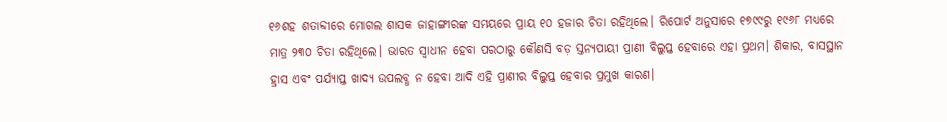୧୬ଶହ ଶତାବ୍ଦୀରେ ମୋଗଲ ଶାସକ ଜାହାଙ୍ଗୀରଙ୍କ ସମୟରେ ପ୍ରାୟ ୧୦ ହଜାର ଚିତା ରହିଥିଲେ। ରିପୋର୍ଟ ଅନୁସାରେ ୧୭୯୯ରୁ ୧୯୬୮ ମଧ୍ୟରେ ମାତ୍ର ୨୩୦ ଚିତା ରହିଥିଲେ। ଭାରତ ସ୍ବାଧୀନ ହେବା ପରଠାରୁ କୌଣସି ବଡ଼ ସ୍ତନ୍ୟପାୟୀ ପ୍ରାଣୀ ବିଲୁପ୍ତ ହେବାରେ ଏହା ପ୍ରଥମ। ଶିକାର, ବାସସ୍ଥାନ ହ୍ରାସ ଏବଂ ପର୍ଯ୍ୟାପ୍ତ ଖାଦ୍ୟ ଉପଲବ୍ଧ ନ ହେବା ଆଦି ଏହି ପ୍ରାଣୀର ବିଲୁପ୍ତ ହେବାର ପ୍ରମୁଖ କାରଣ।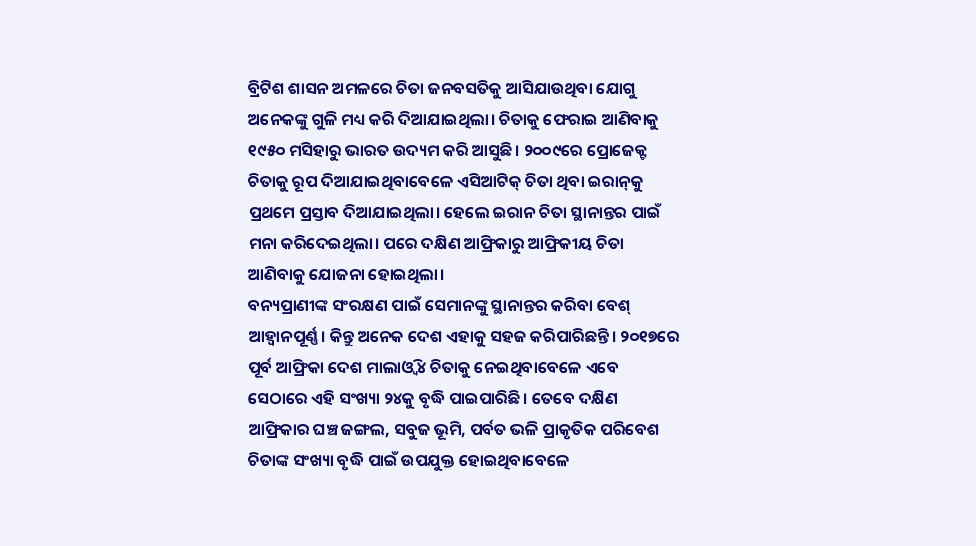ବ୍ରିଟିଶ ଶାସନ ଅମଳରେ ଚିତା ଜନବସତିକୁ ଆସିଯାଉଥିବା ଯୋଗୁ ଅନେକଙ୍କୁ ଗୁଳି ମଧ୍ୟ କରି ଦିଆଯାଇଥିଲା। ଚିତାକୁ ଫେରାଇ ଆଣିବାକୁ ୧୯୫୦ ମସିହାରୁ ଭାରତ ଉଦ୍ୟମ କରି ଆସୁଛି। ୨୦୦୯ରେ ପ୍ରୋଜେକ୍ଟ ଚିତାକୁ ରୂପ ଦିଆଯାଇଥିବାବେଳେ ଏସିଆଟିକ୍‌ ଚିତା ଥିବା ଇରାନ୍‌କୁ ପ୍ରଥମେ ପ୍ରସ୍ତାବ ଦିଆଯାଇଥିଲା। ହେଲେ ଇରାନ ଚିତା ସ୍ଥାନାନ୍ତର ପାଇଁ ମନା କରିଦେଇଥିଲା। ପରେ ଦକ୍ଷିଣ ଆଫ୍ରିକାରୁ ଆଫ୍ରିକୀୟ ଚିତା ଆଣିବାକୁ ଯୋଜନା ହୋଇଥିଲା।
ବନ୍ୟପ୍ରାଣୀଙ୍କ ସଂରକ୍ଷଣ ପାଇଁ ସେମାନଙ୍କୁ ସ୍ଥାନାନ୍ତର କରିବା ବେଶ୍‌ ଆହ୍ବାନପୂର୍ଣ୍ଣ। କିନ୍ତୁ ଅନେକ ଦେଶ ଏହାକୁ ସହଜ କରିପାରିଛନ୍ତି। ୨୦୧୭ରେ ପୂର୍ବ ଆଫ୍ରିକା ଦେଶ ମାଲାଓ୍ବି ୪ ଚିତାକୁ ନେଇଥିବାବେଳେ ଏବେ ସେଠାରେ ଏହି ସଂଖ୍ୟା ୨୪କୁ ବୃଦ୍ଧି ପାଇପାରିଛି। ତେବେ ଦକ୍ଷିଣ ଆଫ୍ରିକାର ଘଞ୍ଚ ଜଙ୍ଗଲ, ସବୁଜ ଭୂମି, ପର୍ବତ ଭଳି ପ୍ରାକୃତିକ ପରିବେଶ ଚିତାଙ୍କ ସଂଖ୍ୟା ବୃଦ୍ଧି ପାଇଁ ଉପଯୁକ୍ତ ହୋଇଥିବାବେଳେ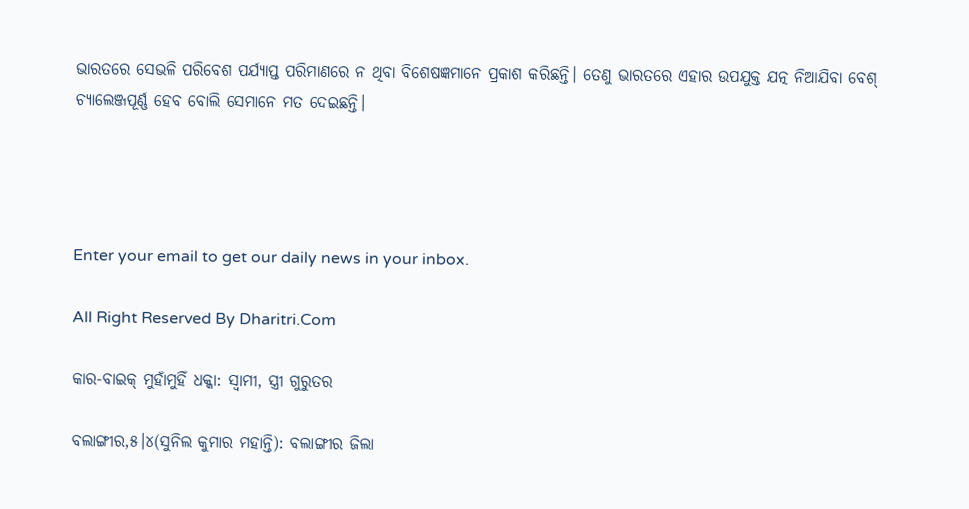ଭାରତରେ ସେଭଳି ପରିବେଶ ପର୍ଯ୍ୟାପ୍ତ ପରିମାଣରେ ନ ଥିବା ବିଶେଷଜ୍ଞମାନେ ପ୍ରକାଶ କରିଛନ୍ତି। ତେଣୁ ଭାରତରେ ଏହାର ଉପଯୁକ୍ତ ଯତ୍ନ ନିଆଯିବା ବେଶ୍‌ ଚ୍ୟାଲେଞ୍ଜପୂର୍ଣ୍ଣ ହେବ ବୋଲି ସେମାନେ ମତ ଦେଇଛନ୍ତି।




Enter your email to get our daily news in your inbox.

All Right Reserved By Dharitri.Com

କାର-ବାଇକ୍‌ ମୁହାଁମୁହିଁ ଧକ୍କା: ସ୍ବାମୀ, ସ୍ତ୍ରୀ ଗୁରୁତର

ବଲାଙ୍ଗୀର,୫।୪(ସୁନିଲ କୁମାର ମହାନ୍ତି): ବଲାଙ୍ଗୀର ଜିଲା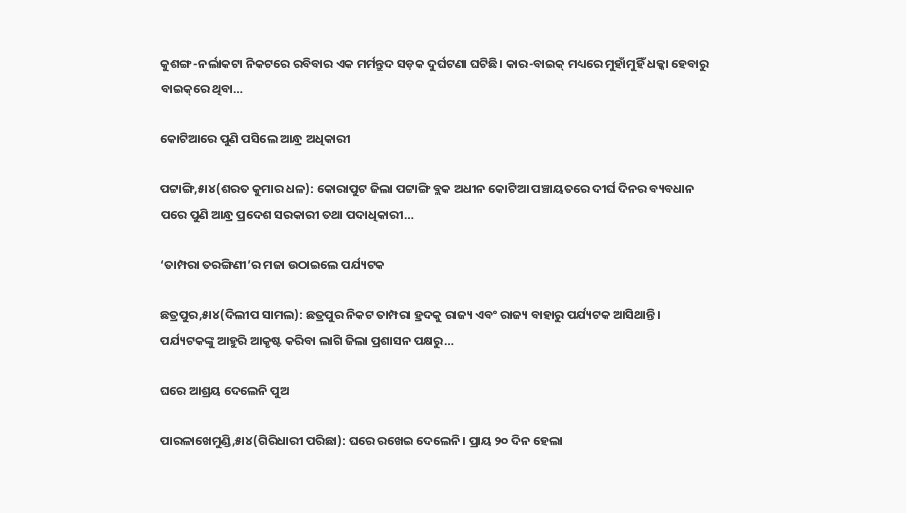କୁଶଙ୍ଗ-ନର୍ଲାକଟା ନିକଟରେ ରବିବାର ଏକ ମର୍ମନ୍ତୁଦ ସଡ଼କ ଦୁର୍ଘଟଣା ଘଟିଛି। କାର-ବାଇକ୍‌ ମଧ୍ୟରେ ମୁହାଁମୁହିଁ ଧକ୍କା ହେବାରୁ ବାଇକ୍‌ରେ ଥିବା…

କୋଟିଆରେ ପୁଣି ପସିଲେ ଆନ୍ଧ୍ର ଅଧିକାରୀ

ପଟ୍ଟାଙ୍ଗି,୫ା୪(ଶରତ କୁମାର ଧଳ): କୋରାପୁଟ ଜିଲା ପଟ୍ଟାଙ୍ଗି ବ୍ଲକ ଅଧୀନ କୋଟିଆ ପଞ୍ଚାୟତରେ ଦୀର୍ଘ ଦିନର ବ୍ୟବଧାନ ପରେ ପୁଣି ଆନ୍ଧ୍ର ପ୍ରଦେଶ ସରକାରୀ ତଥା ପଦାଧିକାରୀ…

‘ତାମ୍ପରା ତରଙ୍ଗିଣୀ’ର ମଜା ଉଠାଇଲେ ପର୍ଯ୍ୟଟକ

ଛତ୍ରପୁର,୫ା୪(ଦିଲୀପ ସାମଲ): ଛତ୍ରପୁର ନିକଟ ତାମ୍ପରା ହ୍ରଦକୁ ରାଜ୍ୟ ଏବଂ ରାଜ୍ୟ ବାହାରୁ ପର୍ଯ୍ୟଟକ ଆସିଥାନ୍ତି। ପର୍ଯ୍ୟଟକଙ୍କୁ ଆହୁରି ଆକୃଷ୍ଟ କରିବା ଲାଗି ଜିଲା ପ୍ରଶାସନ ପକ୍ଷରୁ…

ଘରେ ଆଶ୍ରୟ ଦେଲେନି ପୁଅ

ପାରଳାଖେମୁଣ୍ଡି,୫ା୪(ଗିରିଧାରୀ ପରିଛା): ଘରେ ରଖେଇ ଦେଲେନି। ପ୍ରାୟ ୨୦ ଦିନ ହେଲା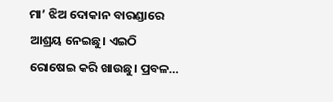ମା’ ଝିଅ ଦୋକାନ ବାରଣ୍ଡାରେ ଆଶ୍ରୟ ନେଇଛୁ। ଏଇଠି ରୋଷେଇ କରି ଖାଉଛୁ। ପ୍ରବଳ…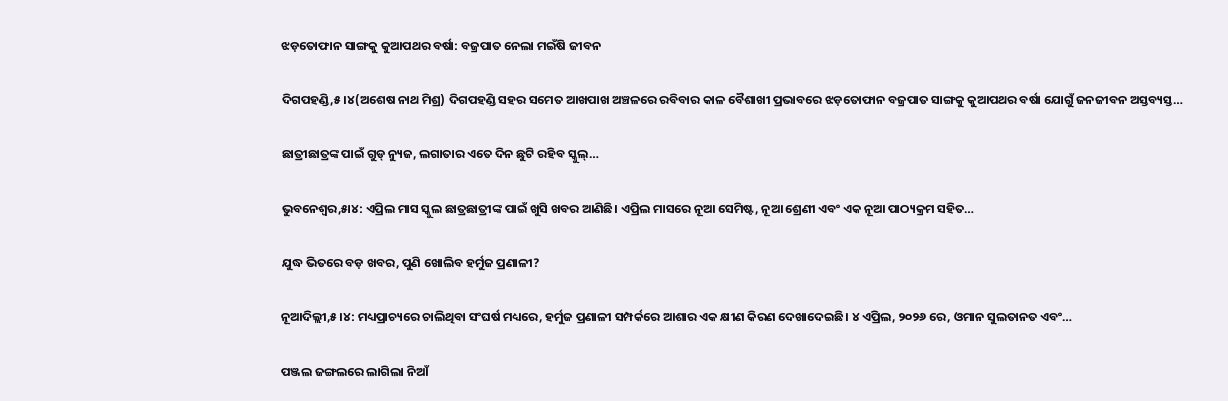ଝଡ଼ତୋଫାନ ସାଙ୍ଗକୁ କୁଆପଥର ବର୍ଷା: ବଜ୍ରପାତ ନେଲା ମଇଁଷି ଜୀବନ

ଦିଗପହଣ୍ଡି,୫।୪(ଅଶେଷ ନାଥ ମିଶ୍ର) ଦିଗପହଣ୍ଡି ସହର ସମେତ ଆଖପାଖ ଅଞ୍ଚଳରେ ରବିବାର କାଳ ବୈଶାଖୀ ପ୍ରଭାବରେ ଝଡ଼ତୋଫାନ ବଜ୍ରପାତ ସାଙ୍ଗକୁ କୁଆପଥର ବର୍ଷା ଯୋଗୁଁ ଜନଜୀବନ ଅସ୍ତବ୍ୟସ୍ତ…

ଛାତ୍ରୀଛାତ୍ରଙ୍କ ପାଇଁ ଗୁଡ୍ ନ୍ୟୁଜ, ଲଗାତାର ଏତେ ଦିନ ଛୁଟି ରହିବ ସ୍କୁଲ୍…

ଭୁବନେଶ୍ୱର,୫ା୪: ଏପ୍ରିଲ ମାସ ସ୍କୁଲ ଛାତ୍ରଛାତ୍ରୀଙ୍କ ପାଇଁ ଖୁସି ଖବର ଆଣିଛି। ଏପ୍ରିଲ ମାସରେ ନୂଆ ସେମିଷ୍ଟ, ନୂଆ ଶ୍ରେଣୀ ଏବଂ ଏକ ନୂଆ ପାଠ୍ୟକ୍ରମ ସହିତ…

ଯୁଦ୍ଧ ଭିତରେ ବଡ଼ ଖବର, ପୁଣି ଖୋଲିବ ହର୍ମୁଜ ପ୍ରଣାଳୀ?

ନୂଆଦିଲ୍ଲୀ,୫।୪: ମଧ୍ୟପ୍ରାଚ୍ୟରେ ଚାଲିଥିବା ସଂଘର୍ଷ ମଧ୍ୟରେ, ହର୍ମୁଜ ପ୍ରଣାଳୀ ସମ୍ପର୍କରେ ଆଶାର ଏକ କ୍ଷୀଣ କିରଣ ଦେଖାଦେଇଛି। ୪ ଏପ୍ରିଲ, ୨୦୨୬ ରେ, ଓମାନ ସୁଲତାନତ ଏବଂ…

ପଞ୍ଜଲ ଜଙ୍ଗଲରେ ଲାଗିଲା ନିଆଁ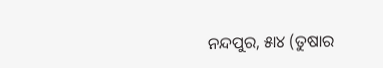ନନ୍ଦପୁର, ୫ା୪ (ତୁଷାର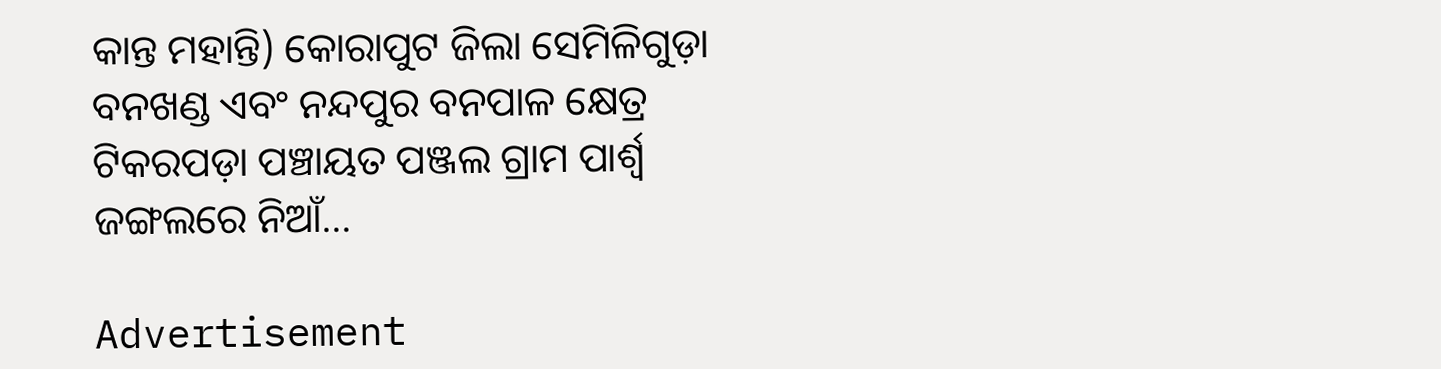କାନ୍ତ ମହାନ୍ତି) କୋରାପୁଟ ଜିଲା ସେମିଳିଗୁଡ଼ା ବନଖଣ୍ଡ ଏବଂ ନନ୍ଦପୁର ବନପାଳ କ୍ଷେତ୍ର ଟିକରପଡ଼ା ପଞ୍ଚାୟତ ପଞ୍ଜଲ ଗ୍ରାମ ପାର୍ଶ୍ୱ ଜଙ୍ଗଲରେ ନିଆଁ…

Advertisement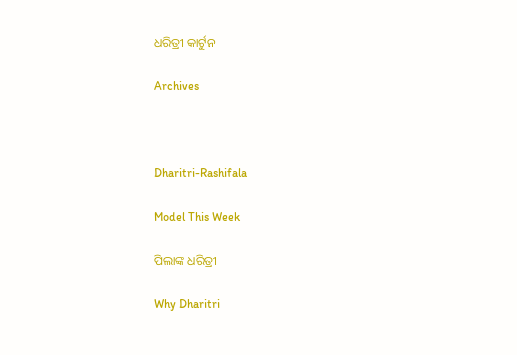ଧରିତ୍ରୀ କାର୍ଟୁନ

Archives



Dharitri-Rashifala

Model This Week

ପିଲାଙ୍କ ଧରିତ୍ରୀ

Why Dharitri